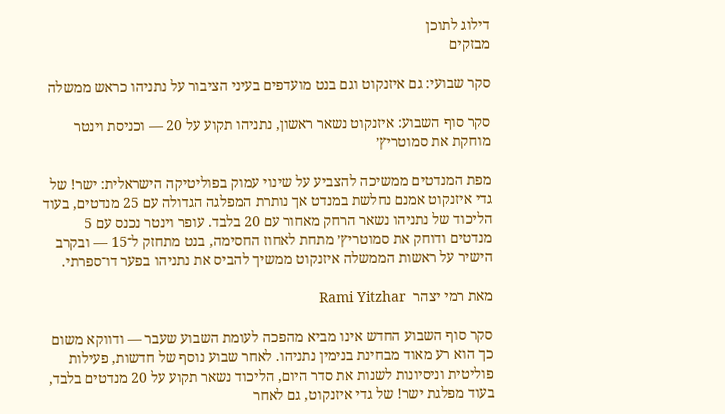דילוג לתוכן
מבזקים

סקר שבועי: גם איזנקוט וגם בנט מועדפים בעיני הציבור על נתניהו כראש ממשלה

סקר סוף השבוע: איזנקוט נשאר ראשון, נתניהו תקוע על 20 — וכניסת וינטר מוחקת את סמוטריץ׳

מפת המנדטים ממשיכה להצביע על שינוי עמוק בפוליטיקה הישראלית: ישר! של גדי איזנקוט אמנם נחלשת במנדט אך נותרת המפלגה הגדולה עם 25 מנדטים, בעוד הליכוד של נתניהו נשאר הרחק מאחור עם 20 בלבד. עופר וינטר נכנס עם 5 מנדטים ודוחק את סמוטריץ׳ מתחת לאחוז החסימה, בנט מתחזק ל־15 — ובקרב הישיר על ראשות הממשלה איזנקוט ממשיך להביס את נתניהו בפער דו־ספרתי.

מאת רמי יצהר  Rami Yitzhar

סקר סוף השבוע החדש אינו מביא מהפכה לעומת השבוע שעבר — ודווקא משום כך הוא רע מאוד מבחינת בנימין נתניהו. לאחר שבוע נוסף של חדשות, פעילות פוליטית וניסיונות לשנות את סדר היום, הליכוד נשאר תקוע על 20 מנדטים בלבד, בעוד מפלגת ישר! של גדי איזנקוט, גם לאחר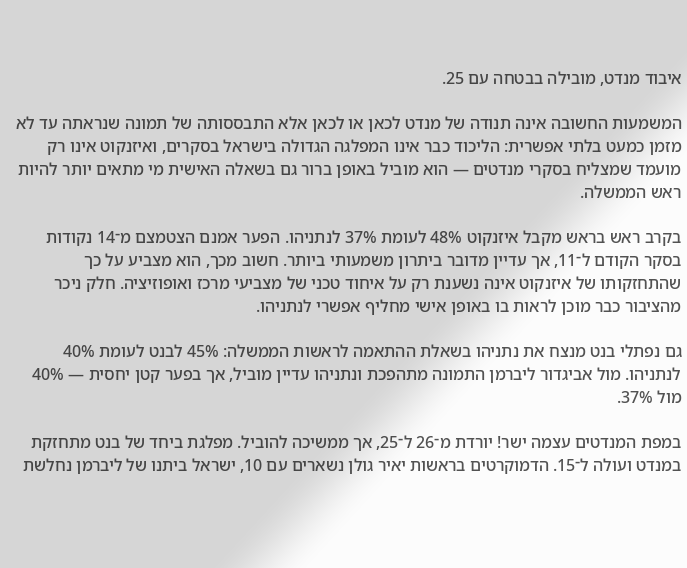איבוד מנדט, מובילה בבטחה עם 25.

המשמעות החשובה אינה תנודה של מנדט לכאן או לכאן אלא התבססותה של תמונה שנראתה עד לא מזמן כמעט בלתי אפשרית: הליכוד כבר אינו המפלגה הגדולה בישראל בסקרים, ואיזנקוט אינו רק מועמד שמצליח בסקרי מנדטים — הוא מוביל באופן ברור גם בשאלה האישית מי מתאים יותר להיות ראש הממשלה.

בקרב ראש בראש מקבל איזנקוט 48% לעומת 37% לנתניהו. הפער אמנם הצטמצם מ־14 נקודות בסקר הקודם ל־11, אך עדיין מדובר ביתרון משמעותי ביותר. חשוב מכך, הוא מצביע על כך שהתחזקותו של איזנקוט אינה נשענת רק על איחוד טכני של מצביעי מרכז ואופוזיציה. חלק ניכר מהציבור כבר מוכן לראות בו באופן אישי מחליף אפשרי לנתניהו.

גם נפתלי בנט מנצח את נתניהו בשאלת ההתאמה לראשות הממשלה: 45% לבנט לעומת 40% לנתניהו. מול אביגדור ליברמן התמונה מתהפכת ונתניהו עדיין מוביל, אך בפער קטן יחסית — 40% מול 37%.

במפת המנדטים עצמה ישר! יורדת מ־26 ל־25, אך ממשיכה להוביל. מפלגת ביחד של בנט מתחזקת במנדט ועולה ל־15. הדמוקרטים בראשות יאיר גולן נשארים עם 10, ישראל ביתנו של ליברמן נחלשת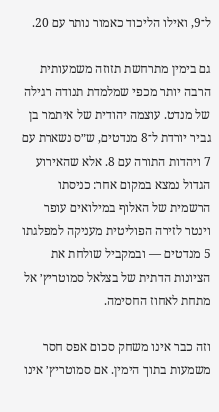ל־9, ואילו הליכוד כאמור נותר עם 20.

גם בימין מתרחשת תזוזה משמעותית הרבה יותר מכפי שמלמדת תנודה רגילה של מנדט. עוצמה יהודית של איתמר בן גביר יורדת ל־8 מנדטים, ש״ס נשארת עם 7 ויהדות התורה עם 8. אלא שהאירוע הגדול נמצא במקום אחר: כניסתו הרשמית של האלוף במילואים עופר וינטר לזירה הפוליטית מעניקה למפלגתו 5 מנדטים — ובמקביל שולחת את הציונות הדתית של בצלאל סמוטריץ׳ אל מתחת לאחוז החסימה.

וזה כבר אינו משחק סכום אפס חסר משמעות בתוך הימין. אם סמוטריץ׳ אינו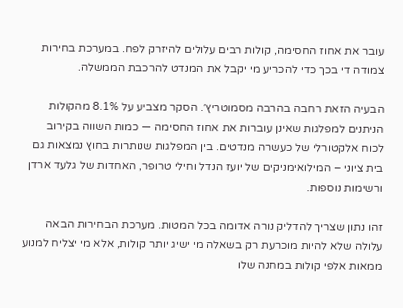עובר את אחוז החסימה, קולות רבים עלולים להיזרק לפח. במערכת בחירות צמודה די בכך כדי להכריע מי יקבל את המנדט להרכבת הממשלה.

הבעיה הזאת רחבה בהרבה מסמוטריץ׳. הסקר מצביע על 8.1% מהקולות הניתנים למפלגות שאינן עוברות את אחוז החסימה — כמות השווה בקירוב לכוח אלקטורלי של כעשרה מנדטים. בין המפלגות שנותרות בחוץ נמצאות גם בית ציוני – המילואימניקים של יועז הנדל וחילי טרופר, האחדות של גלעד ארדן ורשימות נוספות.

זהו נתון שצריך להדליק נורה אדומה בכל המטות. מערכת הבחירות הבאה עלולה שלא להיות מוכרעת רק בשאלה מי ישיג יותר קולות, אלא מי יצליח למנוע ממאות אלפי קולות במחנה שלו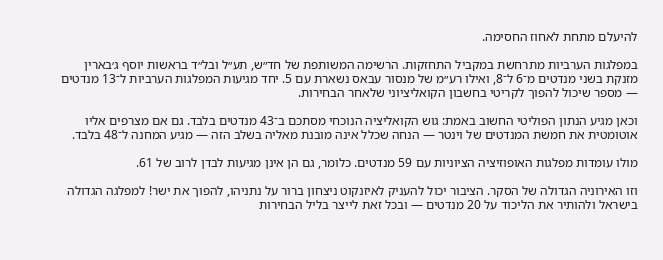להיעלם מתחת לאחוז החסימה.

במפלגות הערביות מתרחשת במקביל התחזקות. הרשימה המשותפת של חד״ש, תע״ל ובל״ד בראשות יוסף ג׳בארין מזנקת בשני מנדטים מ־6 ל־8, ואילו רע״מ של מנסור עבאס נשארת עם 5. יחד מגיעות המפלגות הערביות ל־13 מנדטים — מספר שיכול להפוך לקריטי בחשבון הקואליציוני שלאחר הבחירות.

וכאן מגיע הנתון הפוליטי החשוב באמת: גוש הקואליציה הנוכחי מסתכם ב־43 מנדטים בלבד. גם אם מצרפים אליו אוטומטית את חמשת המנדטים של וינטר — הנחה שכלל אינה מובנת מאליה בשלב הזה — מגיע המחנה ל־48 בלבד.

מולו עומדות מפלגות האופוזיציה הציוניות עם 59 מנדטים. כלומר, גם הן אינן מגיעות לבדן לרוב של 61.

וזו האירוניה הגדולה של הסקר. הציבור יכול להעניק לאיזנקוט ניצחון ברור על נתניהו, להפוך את ישר! למפלגה הגדולה בישראל ולהותיר את הליכוד על 20 מנדטים — ובכל זאת לייצר בליל הבחירות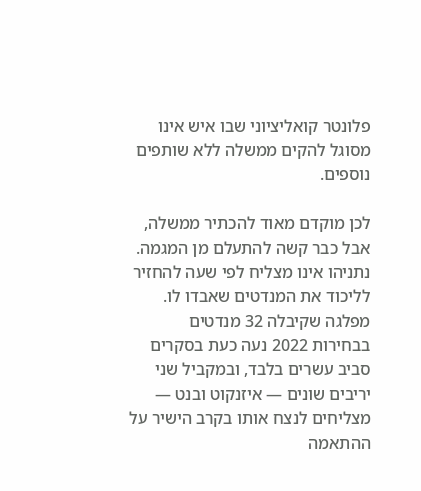פלונטר קואליציוני שבו איש אינו מסוגל להקים ממשלה ללא שותפים נוספים.

לכן מוקדם מאוד להכתיר ממשלה, אבל כבר קשה להתעלם מן המגמה. נתניהו אינו מצליח לפי שעה להחזיר לליכוד את המנדטים שאבדו לו. מפלגה שקיבלה 32 מנדטים בבחירות 2022 נעה כעת בסקרים סביב עשרים בלבד, ובמקביל שני יריבים שונים — איזנקוט ובנט — מצליחים לנצח אותו בקרב הישיר על ההתאמה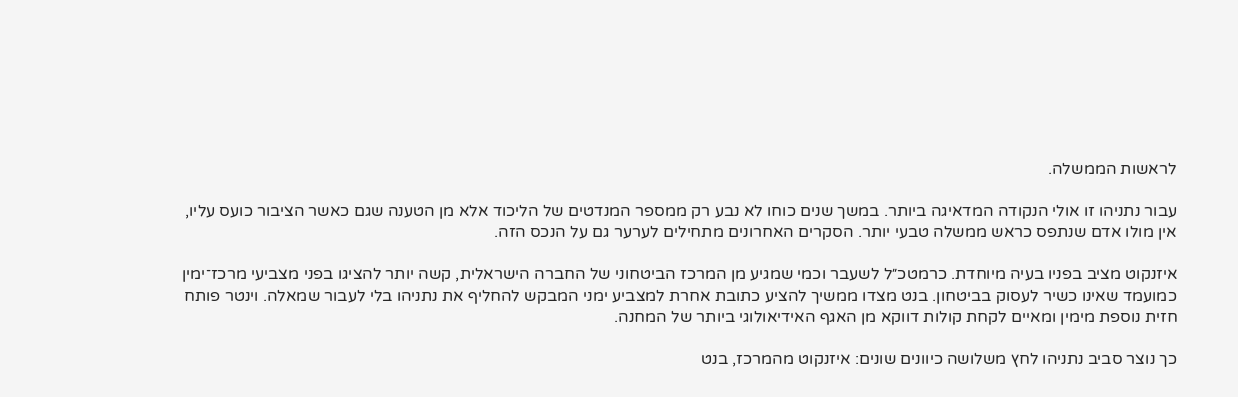לראשות הממשלה.

עבור נתניהו זו אולי הנקודה המדאיגה ביותר. במשך שנים כוחו לא נבע רק ממספר המנדטים של הליכוד אלא מן הטענה שגם כאשר הציבור כועס עליו, אין מולו אדם שנתפס כראש ממשלה טבעי יותר. הסקרים האחרונים מתחילים לערער גם על הנכס הזה.

איזנקוט מציב בפניו בעיה מיוחדת. כרמטכ״ל לשעבר וכמי שמגיע מן המרכז הביטחוני של החברה הישראלית, קשה יותר להציגו בפני מצביעי מרכז־ימין כמועמד שאינו כשיר לעסוק בביטחון. בנט מצדו ממשיך להציע כתובת אחרת למצביע ימני המבקש להחליף את נתניהו בלי לעבור שמאלה. וינטר פותח חזית נוספת מימין ומאיים לקחת קולות דווקא מן האגף האידיאולוגי ביותר של המחנה.

כך נוצר סביב נתניהו לחץ משלושה כיוונים שונים: איזנקוט מהמרכז, בנט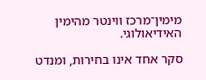מימין־מרכז ווינטר מהימין האידיאולוגי.

סקר אחד אינו בחירות, ומנדט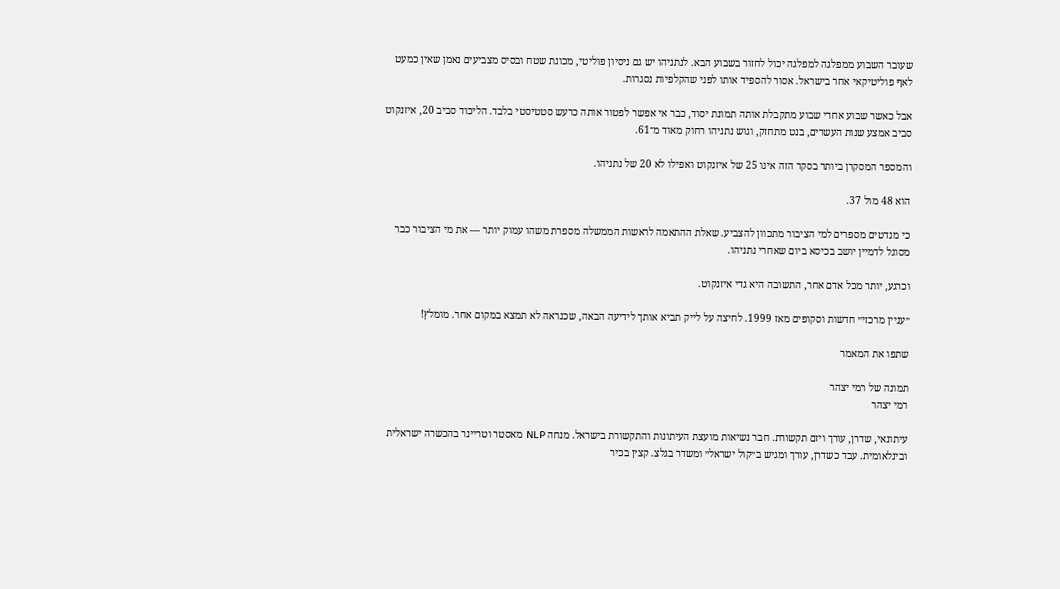שעובר השבוע ממפלגה למפלגה יכול לחזור בשבוע הבא. לנתניהו יש גם ניסיון פוליטי, מכונת שטח ובסיס מצביעים נאמן שאין כמעט לאף פוליטיקאי אחר בישראל. אסור להספיד אותו לפני שהקלפיות נסגרות.

אבל כאשר שבוע אחרי שבוע מתקבלת אותה תמונת יסוד, כבר אי אפשר לפטור אותה כרעש סטטיסטי בלבד. הליכוד סביב 20, איזנקוט סביב אמצע שנות העשרים, בנט מתחזק, וגוש נתניהו רחוק מאוד מ־61.

והמספר המסקרן ביותר בסקר הזה אינו 25 של איזנקוט ואפילו לא 20 של נתניהו.

הוא 48 מול 37.

כי מנדטים מספרים למי הציבור מתכוון להצביע. שאלת ההתאמה לראשות הממשלה מספרת משהו עמוק יותר — את מי הציבור כבר מסוגל לדמיין יושב בכיסא ביום שאחרי נתניהו.

וכרגע, יותר מכל אדם אחר, התשובה היא גדי איזנקוט.

״עניין מרכזי״ חדשות וסקופים מאז 1999. לחיצה על לייק תביא אותך לידיעה הבאה, שכנראה לא תמצא במקום אחר. מומלץ!

שתפו את המאמר

תמונה של רמי יצהר
רמי יצהר

עיתונאי, שדרן, עורך ויזם תקשורת. חבר נשיאות מועצת העיתונות והתקשורת בישראל. מנחה NLP מאסטר וטריינר בהכשרה ישראלית ובינלאומית. עבד כשדרן, עורך ומגיש ב״קול ישראל״ ומשדר בגלצ. קצין בכיר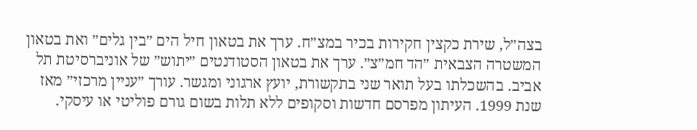בצה״ל, שירת כקצין חקירות בכיר במצ״ח. ערך את בטאון חיל הים ״בין גלים״ ואת בטאון המשטרה הצבאית ״הד חמ״צ״. ערך את בטאון הסטודנטים ״יתוש״ של אוניברסיטת תל אביב. בהשכלתו בעל תואר שני בתקשורת, יועץ ארגוני ומגשר. עורך ״עניין מרכזי״ מאז שנת 1999. העיתון מפרסם חדשות וסקופים ללא תלות בשום גורם פוליטי או עיסקי.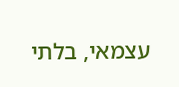עצמאי, בלתי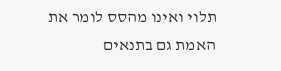תלוי ואינו מהסס לומר את האמת גם בתנאים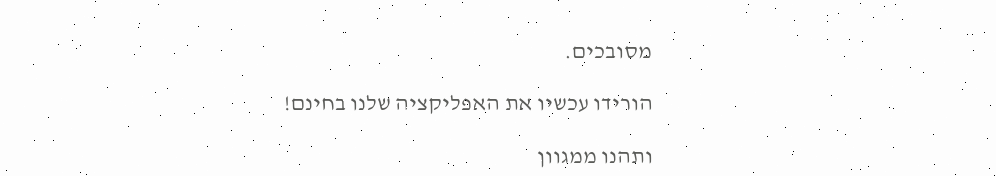מסובכים.

הורידו עכשיו את האפליקציה שלנו בחינם!

ותהנו ממגוון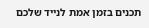תכנים בזמן אמת לנייד שלכם